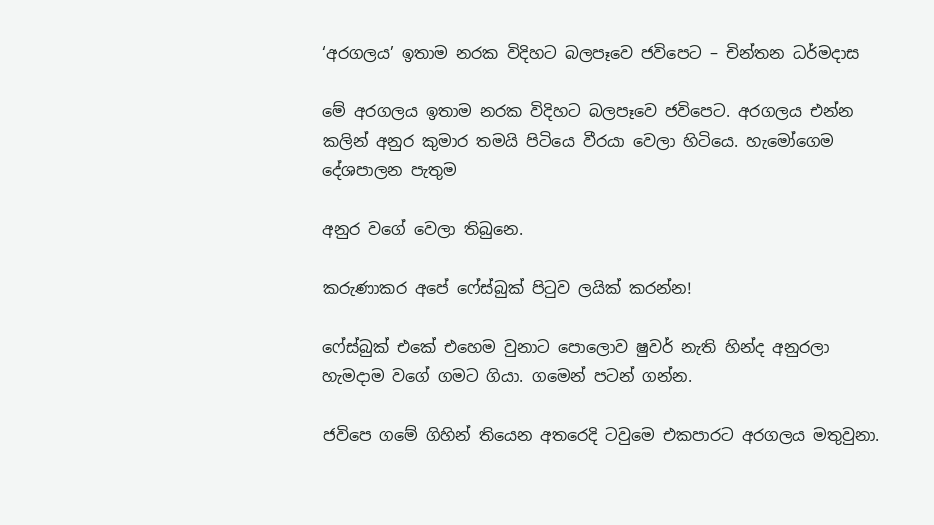‘අරගලය’ ඉතාම නරක විදිහට බලපෑවෙ ජවිපෙට – චින්තන ධර්මදාස

මේ අරගලය ඉතාම නරක විදිහට බලපෑවෙ ජවිපෙට. අරගලය එන්න කලින් අනුර කුමාර තමයි පිටියෙ වීරයා වෙලා හිටියෙ. හැමෝගෙම දේශපාලන පැතුම

අනුර වගේ වෙලා තිබුනෙ.

කරුණාකර අපේ ෆේස්බුක් පිටුව ලයික් කරන්න!

ෆේස්බුක් එකේ එහෙම වුනාට පොලොව ෂුවර් නැති හින්ද අනුරලා හැමදාම වගේ ගමට ගියා. ගමෙන් පටන් ගන්න.

ජවිපෙ ගමේ ගිහින් තියෙන අතරෙදි ටවුමෙ එකපාරට අරගලය මතුවුනා.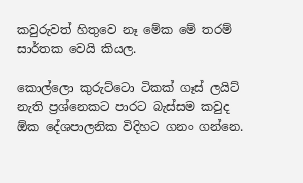කවුරුවත් හිතුවෙ නෑ මේක මේ තරම් සාර්තක වෙයි කියල.

කොල්ලො කුරුට්ටො ටිකක් ගෑස් ලයිට් නැති ප්‍රශ්නෙකට පාරට බැස්සම කවුද ඕක ‍දේශපාලනික විදිහට ගනං ගන්නෙ.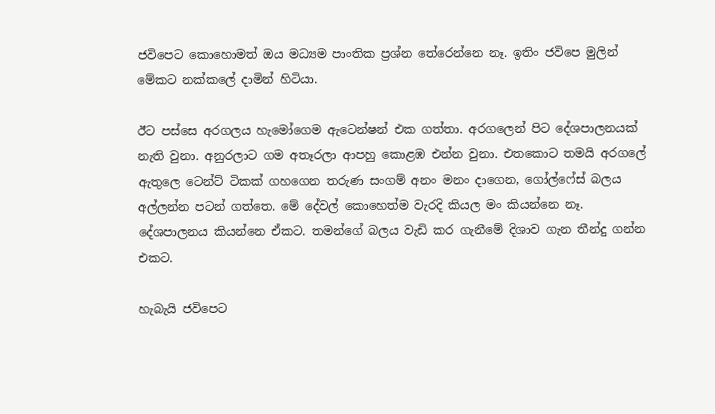ජවිපෙට කොහොමත් ඔය මධ්‍යම පාංතික ප්‍රශ්න තේරෙන්නෙ නෑ. ඉතිං ජවිපෙ මුලින් මේකට නක්ක‍ලේ දාමින් හිටියා.

ඊට පස්සෙ අරගලය හැමෝගෙම ඇටෙන්ෂන් එක ගත්තා. අරගලෙන් පිට දේශපාලනයක් නැති වුනා. අනුරලාට ගම අතෑරලා ආපහු කොළඹ එන්න වුනා. එතකොට තමයි අරගල‍ේ ඇතුලෙ ටෙන්ට් ටිකක් ගහගෙන තරුණ සංගම් අනං මනං දාගෙන, ගෝල්ෆේස් බලය අල්ලන්න පටන් ගත්තෙ. මේ දේවල් කොහෙත්ම වැරදි කියල මං කියන්නෙ නෑ. දේශපාලනය කියන්නෙ ඒකට. තමන්ගේ බලය වැඩි කර ගැනීමේ දිශාව ගැන තීන්දු ගන්න එකට.

හැබැයි ජවිපෙට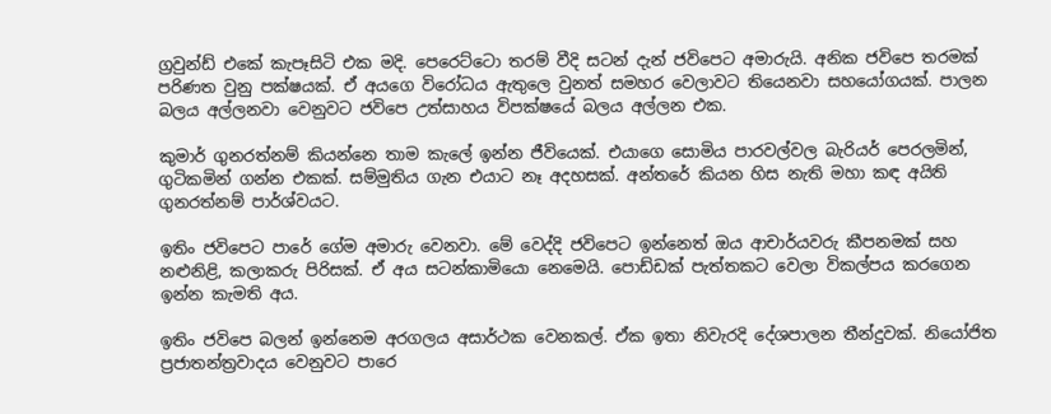ග්‍රවුන්ඩ් එකේ කැපෑසිටි එක මදි. පෙරෙට්ටො තරම් වීදි සටන් දැන් ජවිපෙට අමාරුයි. අනික ජවිපෙ තරමක් පරිණත වුනු පක්ෂයක්. ඒ අයගෙ විරෝධය ඇතුලෙ වුනත් සමහර වෙලාවට තියෙනවා සහයෝගයක්. පාලන බලය අල්ලනවා වෙනුවට ජවිපෙ උත්සාහය විපක්ෂයේ බලය අල්ලන එක.

කුමාර් ගුනරත්නම් කියන්නෙ තාම කැලේ ඉන්න ජීවියෙක්. එයාගෙ සොමිය පාරවල්වල බැරියර් පෙරලමින්, ගුටිකමින් ගන්න එකක්. සම්මුතිය ගැන එයාට නෑ අදහසක්. අන්තරේ කියන හිස නැති මහා කඳ අයිති ගුනරත්නම් පාර්ශ්වයට.

ඉතිං ජවිපෙට පාරේ ගේම අමාරු වෙනවා. මේ වෙද්දි ජවිපෙට ඉන්නෙත් ඔය ආචාර්යවරු කීපනමක් සහ නළුනිළි, කලාකරු පිරිසක්. ඒ අය සටන්කාමියො නෙමෙයි. පොඩ්ඩක් පැත්තකට වෙලා විකල්පය කරගෙන ඉන්න කැමති අය.

ඉතිං ජවිපෙ බලන් ඉන්නෙම අරගලය අසාර්ථක වෙනකල්. ඒක ඉතා නිවැරදි දේශපාලන තීන්දුවක්. නියෝජිත ප්‍රජාතන්ත්‍රවාදය වෙනුවට පාරෙ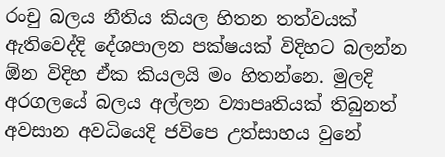රංචු බලය නීතිය කියල හිතන තත්වයක් ඇතිවෙද්දි දේශපාලන පක්ෂයක් විදිහට බලන්න ඕන විදිහ ඒක කියලයි මං හිතන්නෙ. මුලදි අරගලයේ බලය අල්ලන ව්‍යාපෘතියක් තිබුනත් අවසාන අවධියෙදි ජවිපෙ උත්සාහය වුනේ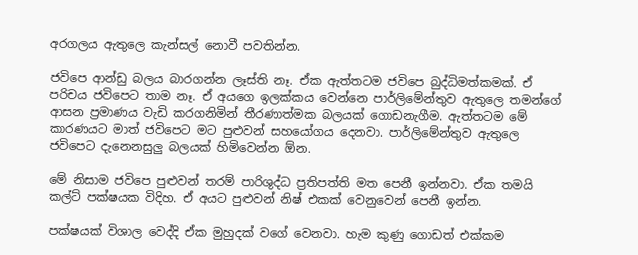අරගලය ඇතුලෙ කැන්සල් නොවී පවතින්න.

ජවිපෙ ආන්ඩු බලය බාරගන්න ලෑස්ති නෑ. ඒක ඇත්තටම ජවිපෙ බුද්ධිමත්කමක්. ඒ පරිචය ජවිපෙට තාම නෑ. ඒ අයගෙ ඉලක්කය වෙන්නෙ පාර්ලිමේන්තුව ඇතුලෙ තමන්ගේ ආසන ප්‍රමාණය වැඩි කරගනිමින් තීරණාත්මක බලයක් ගොඩනැගීම. ඇත්තටම මේ කාරණයට මාත් ජවිපෙට මට පුළුවන් සහයෝගය දෙනවා. පාර්ලිමේන්තුව ඇතුලෙ ජවිපෙට දැනෙනසුලු බලයක් හිමිවෙන්න ඕන.

මේ නිසාම ජවිපෙ පුළුවන් තරම් පාරිශුද්ධ ප්‍රතිපත්ති මත පෙනී ඉන්නවා. ඒක තමයි කල්ට් පක්ෂයක විදිහ. ඒ අයට පුළුවන් නිෂ් එකක් වෙනුවෙන් පෙනී ඉන්න.

පක්ෂයක් විශාල වෙද්දි ඒක මුහුදක් වගේ වෙනවා. හැම කුණු ගොඩත් එක්කම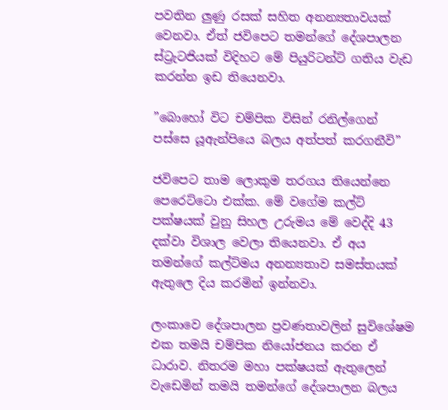පවතින ලුණු රසක් සහිත අනන්‍යතාවයක් වෙනවා. ඒත් ජවිපෙට තමන්ගේ දේශපාලන ස්ට්‍රැටජියක් විදිහට මේ පියුරිටන්ට් ගතිය වැඩ කරන්න ඉඩ තියෙනවා.

”බෙ‍ාහෝ විට චම්පික විසින් රනිල්ගෙන් පස්සෙ යූඇන්පියෙ බලය අත්පත් කරගනීවි”

ජවිපෙට තාම ලොකුම තරගය තියෙන්නෙ පෙරෙට්ටො එක්ක. මේ වගේම කල්ට් පක්ෂයක් වුනු සිහල උරුමය මේ වෙද්දි 43 දක්වා විශාල වෙලා තියෙනවා. ඒ අය තමන්ගේ කල්ට්මය අනන්‍යතාව සමස්තයක් ඇතුලෙ දිය කරමින් ඉන්නවා.

ලංකාවෙ දේශපාලන ප්‍රවණතාවලින් සුවිශේෂම එක තමයි චම්පික ‍නියෝජනය කරන ඒ ධාරාව. නිතරම මහා පක්ෂයක් ඇතුලෙන් වැඩෙමින් තමයි තමන්ගේ දේශපාලන බලය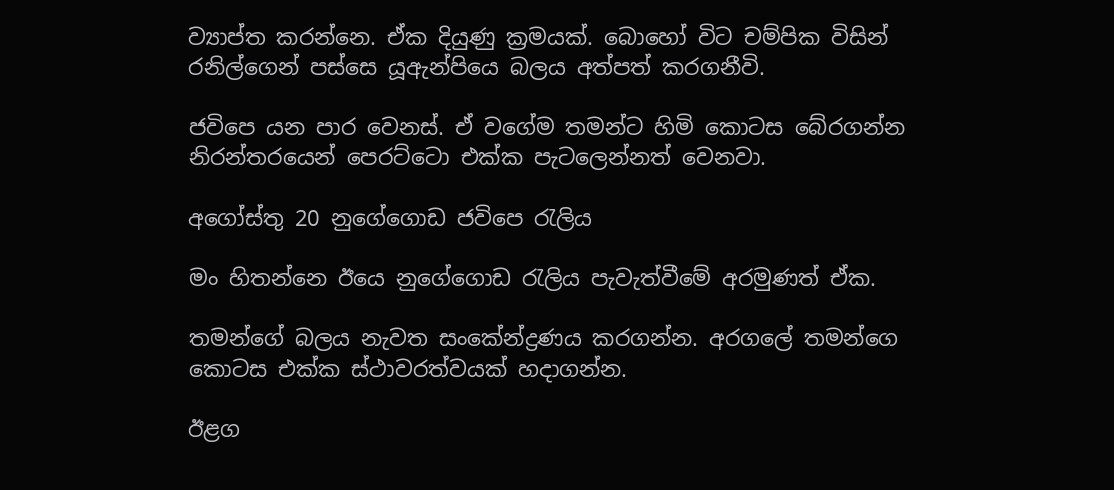ව්‍යාප්ත කරන්නෙ. ඒක දියුණු ක්‍රමයක්. බෙ‍ාහෝ විට චම්පික විසින් රනිල්ගෙන් පස්සෙ යූඇන්පියෙ බලය අත්පත් කරගනීවි.

ජවිපෙ යන පාර වෙනස්. ඒ වගේම තමන්ට හිමි කොටස බේරගන්න නිරන්ත‍රයෙන් පෙරට්ටො එක්ක පැටලෙන්නත් වෙනවා.

අගෝස්තු 20 නුගේගොඩ ජවිපෙ රැලිය

මං හිතන්නෙ ඊයෙ නුගේගොඩ රැලිය පැවැත්වීමේ අරමුණත් ඒක.

තමන්ගේ බලය නැවත සංකේන්ද්‍රණය කරගන්න. අරගලේ තමන්ගෙ කොටස එක්ක ස්ථාවරත්වයක් හදාගන්න.

ඊළග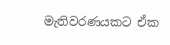මැතිවරණයකට ඒක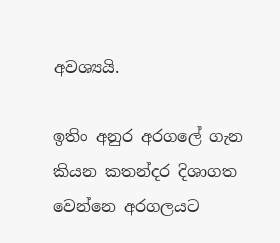අවශ්‍යයි.

ඉතිං අනුර අරගලේ ගැන කියන කතන්දර දිශාගත වෙන්නෙ අරගලයට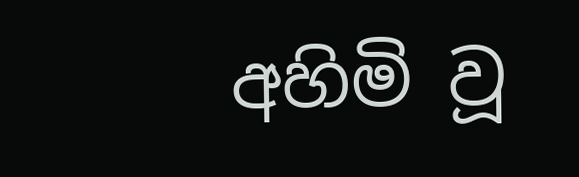අහිමි වූ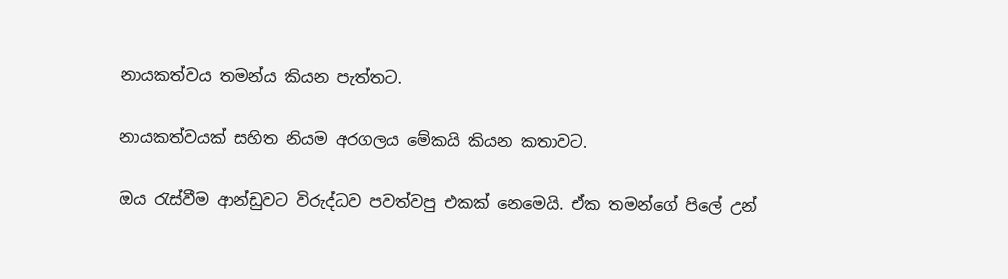නායකත්වය තමන්ය කියන පැත්තට.

නායකත්වයක් සහිත නියම අරගලය මේකයි කියන කතාවට.

ඔය රැස්වීම ආන්ඩුවට විරුද්ධව පවත්වපු එකක් නෙමෙයි. ඒක තමන්ගේ ‍පිලේ උන්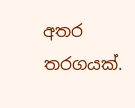අතර තරගයක්.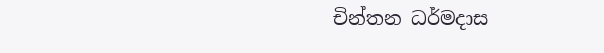චින්තන ධර්මදාස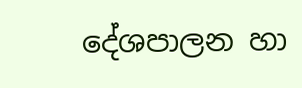දේශපාලන හා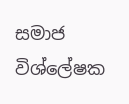සමාජ විශ්ලේෂක